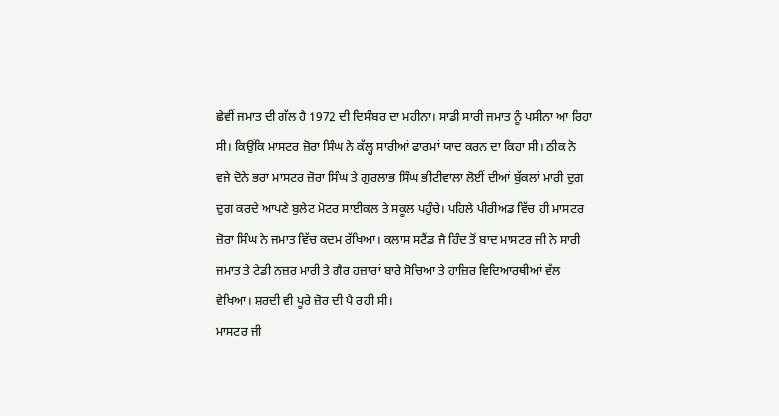ਛੇਵੀਂ ਜਮਾਤ ਦੀ ਗੱਲ ਹੈ 1972 ਦੀ ਦਿਸੰਬਰ ਦਾ ਮਹੀਨਾ। ਸਾਡੀ ਸਾਰੀ ਜਮਾਤ ਨੂੰ ਪਸੀਨਾ ਆ ਰਿਹਾ ਸੀ। ਕਿਉਂਕਿ ਮਾਸਟਰ ਜ਼ੋਰਾ ਸਿੰਘ ਨੇ ਕੱਲ੍ਹ ਸਾਰੀਆਂ ਫਾਰਮਾਂ ਯਾਦ ਕਰਨ ਦਾ ਕਿਹਾ ਸੀ। ਠੀਕ ਨੋ ਵਜੇ ਦੋਨੇ ਭਰਾ ਮਾਸਟਰ ਜ਼ੋਰਾ ਸਿੰਘ ਤੇ ਗੁਰਲਾਭ ਸਿੰਘ ਭੀਟੀਵਾਲਾ ਲੋਈਂ ਦੀਆਂ ਬੁੱਕਲਾਂ ਮਾਰੀ ਦੁਗ ਦੁਗ ਕਰਦੇ ਆਪਣੇ ਬੁਲੇਟ ਮੋਟਰ ਸਾਈਕਲ ਤੇ ਸਕੂਲ ਪਹੁੰਚੇ। ਪਹਿਲੇ ਪੀਰੀਅਡ ਵਿੱਚ ਹੀ ਮਾਸਟਰ ਜ਼ੋਰਾ ਸਿੰਘ ਨੇ ਜਮਾਤ ਵਿੱਚ ਕਦਮ ਰੱਖਿਆ। ਕਲਾਸ ਸਟੈਂਡ ਜੈ ਹਿੰਦ ਤੋਂ ਬਾਦ ਮਾਸਟਰ ਜੀ ਨੇ ਸਾਰੀ ਜਮਾਤ ਤੇ ਟੇਡੀ ਨਜ਼ਰ ਮਾਰੀ ਤੇ ਗੈਰ ਹਜ਼ਾਰਾਂ ਬਾਰੇ ਸੋਚਿਆ ਤੇ ਹਾਜ਼ਿਰ ਵਿਦਿਆਰਥੀਆਂ ਵੱਲ ਵੇਖਿਆ। ਸ਼ਰਦੀ ਵੀ ਪੂਰੇ ਜ਼ੋਰ ਦੀ ਪੈ ਰਹੀ ਸੀ।
ਮਾਸਟਰ ਜੀ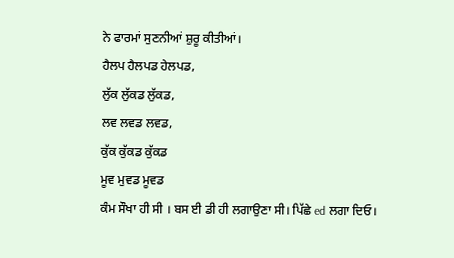ਨੇ ਫਾਰਮਾਂ ਸੁਣਨੀਆਂ ਸ਼ੁਰੂ ਕੀਤੀਆਂ।
ਹੈਲਪ ਹੈਲਪਡ ਹੇਲਪਡ,
ਲੁੱਕ ਲੁੱਕਡ ਲੁੱਕਡ,
ਲਵ ਲਵਡ ਲਵਡ,
ਕੁੱਕ ਕੁੱਕਡ ਕੁੱਕਡ
ਮੂਵ ਮੁਵਡ ਮੂਵਡ
ਕੰਮ ਸੌਖਾ ਹੀ ਸੀ । ਬਸ ਈ ਡੀ ਹੀ ਲਗਾਉਣਾ ਸੀ। ਪਿੱਛੇ ed ਲਗਾ ਦਿਓ।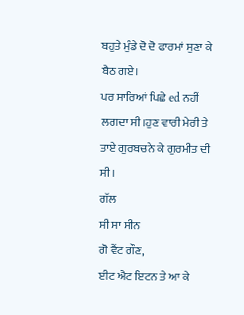ਬਹੁਤੇ ਮੁੰਡੇ ਦੋ ਦੋ ਫਾਰਮਾਂ ਸੁਣਾ ਕੇ ਬੈਠ ਗਏ।
ਪਰ ਸਾਰਿਆਂ ਪਿਛੇ ed ਨਹੀਂ ਲਗਦਾ ਸੀ।ਹੁਣ ਵਾਰੀ ਮੇਰੀ ਤੇ ਤਾਏ ਗੁਰਬਚਨੇ ਕੇ ਗੁਰਮੀਤ ਦੀ ਸੀ।
ਗੱਲ
ਸੀ ਸਾ ਸੀਨ
ਗੋ ਵੈਂਟ ਗੌਣ,
ਈਟ ਐਟ ਇਟਨ ਤੇ ਆ ਕੇ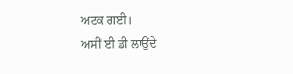ਅਟਕ ਗਈ।
ਅਸੀਂ ਈ ਡੀ ਲਾਉਂਦੇ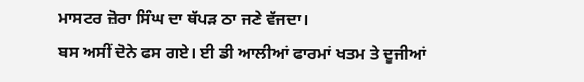ਮਾਸਟਰ ਜ਼ੋਰਾ ਸਿੰਘ ਦਾ ਥੱਪੜ ਠਾ ਜਣੇ ਵੱਜਦਾ।
ਬਸ ਅਸੀਂ ਦੋਨੇ ਫਸ ਗਏ। ਈ ਡੀ ਆਲੀਆਂ ਫਾਰਮਾਂ ਖਤਮ ਤੇ ਦੂਜੀਆਂ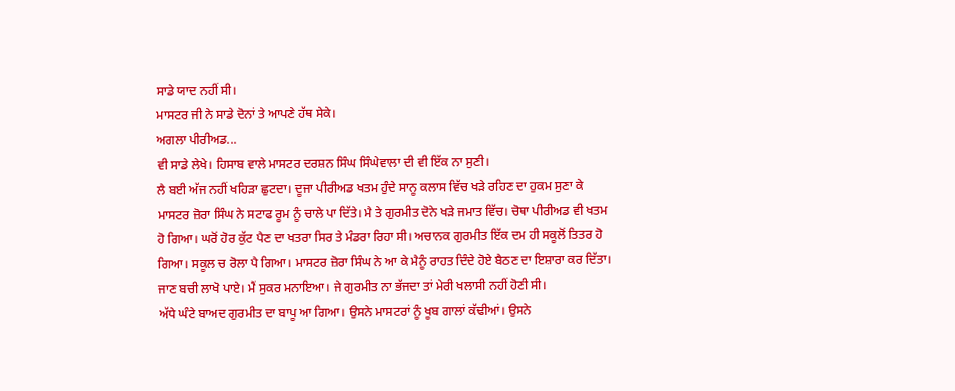ਸਾਡੇ ਯਾਦ ਨਹੀਂ ਸੀ।
ਮਾਸਟਰ ਜੀ ਨੇ ਸਾਡੇ ਦੋਨਾਂ ਤੇ ਆਪਣੇ ਹੱਥ ਸੇਕੇ।
ਅਗਲਾ ਪੀਰੀਅਡ...
ਵੀ ਸਾਡੇ ਲੇਖੇ। ਹਿਸਾਬ ਵਾਲੇ ਮਾਸਟਰ ਦਰਸ਼ਨ ਸਿੰਘ ਸਿੰਘੇਵਾਲਾ ਦੀ ਵੀ ਇੱਕ ਨਾ ਸੁਣੀ।
ਲੈ ਬਈ ਅੱਜ ਨਹੀਂ ਖਹਿੜਾ ਛੁਟਦਾ। ਦੂਜਾ ਪੀਰੀਅਡ ਖਤਮ ਹੁੰਦੇ ਸਾਨੂ ਕਲਾਸ ਵਿੱਚ ਖੜੇ ਰਹਿਣ ਦਾ ਹੁਕਮ ਸੁਣਾ ਕੇ ਮਾਸਟਰ ਜ਼ੋਰਾ ਸਿੰਘ ਨੇ ਸਟਾਫ ਰੂਮ ਨੂੰ ਚਾਲੇ ਪਾ ਦਿੱਤੇ। ਮੈ ਤੇ ਗੁਰਮੀਤ ਦੋਨੇ ਖੜੇ ਜਮਾਤ ਵਿੱਚ। ਚੋਥਾ ਪੀਰੀਅਡ ਵੀ ਖਤਮ ਹੋ ਗਿਆ। ਘਰੋਂ ਹੋਰ ਕੁੱਟ ਪੈਣ ਦਾ ਖਤਰਾ ਸਿਰ ਤੇ ਮੰਡਰਾ ਰਿਹਾ ਸੀ। ਅਚਾਨਕ ਗੁਰਮੀਤ ਇੱਕ ਦਮ ਹੀ ਸਕੂਲੋਂ ਤਿਤਰ ਹੋ ਗਿਆ। ਸਕੂਲ ਚ ਰੋਲਾ ਪੈ ਗਿਆ। ਮਾਸਟਰ ਜ਼ੋਰਾ ਸਿੰਘ ਨੇ ਆ ਕੇ ਮੈਨੂੰ ਰਾਹਤ ਦਿੰਦੇ ਹੋਏ ਬੈਠਣ ਦਾ ਇਸ਼ਾਰਾ ਕਰ ਦਿੱਤਾ। ਜਾਣ ਬਚੀ ਲਾਖੋ ਪਾਏ। ਮੈਂ ਸੁਕਰ ਮਨਾਇਆ। ਜੇ ਗੁਰਮੀਤ ਨਾ ਭੱਜਦਾ ਤਾਂ ਮੇਰੀ ਖਲਾਸੀ ਨਹੀਂ ਹੋਣੀ ਸੀ।
ਅੱਧੇ ਘੰਟੇ ਬਾਅਦ ਗੁਰਮੀਤ ਦਾ ਬਾਪੂ ਆ ਗਿਆ। ਉਸਨੇ ਮਾਸਟਰਾਂ ਨੂੰ ਖੂਬ ਗਾਲਾਂ ਕੱਢੀਆਂ। ਉਸਨੇ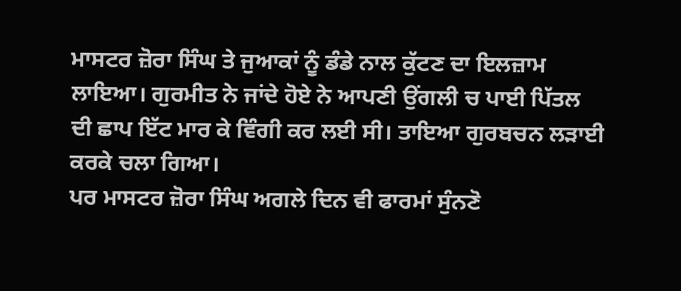ਮਾਸਟਰ ਜ਼ੋਰਾ ਸਿੰਘ ਤੇ ਜੁਆਕਾਂ ਨੂੰ ਡੰਡੇ ਨਾਲ ਕੁੱਟਣ ਦਾ ਇਲਜ਼ਾਮ ਲਾਇਆ। ਗੁਰਮੀਤ ਨੇ ਜਾਂਦੇ ਹੋਏ ਨੇ ਆਪਣੀ ਉਂਗਲੀ ਚ ਪਾਈ ਪਿੱਤਲ ਦੀ ਛਾਪ ਇੱਟ ਮਾਰ ਕੇ ਵਿੰਗੀ ਕਰ ਲਈ ਸੀ। ਤਾਇਆ ਗੁਰਬਚਨ ਲੜਾਈ ਕਰਕੇ ਚਲਾ ਗਿਆ।
ਪਰ ਮਾਸਟਰ ਜ਼ੋਰਾ ਸਿੰਘ ਅਗਲੇ ਦਿਨ ਵੀ ਫਾਰਮਾਂ ਸੁੰਨਣੋ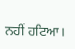ਨਹੀਂ ਹਟਿਆ।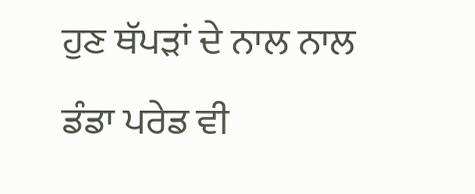ਹੁਣ ਥੱਪੜਾਂ ਦੇ ਨਾਲ ਨਾਲ ਡੰਡਾ ਪਰੇਡ ਵੀ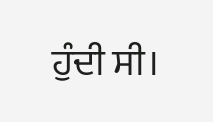ਹੁੰਦੀ ਸੀ।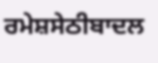ਰਮੇਸ਼ਸੇਠੀਬਾਦਲ